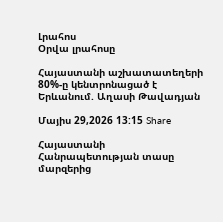Լրահոս
Օրվա լրահոսը

Հայաստանի աշխատատեղերի 80%-ը կենտրոնացած է Երևանում. Աղասի Թավադյան

Մայիս 29,2026 13:15 Share

Հայաստանի Հանրապետության տասը մարզերից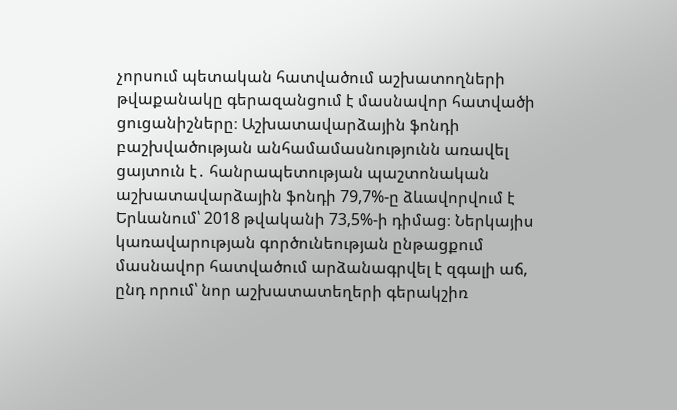չորսում պետական հատվածում աշխատողների թվաքանակը գերազանցում է մասնավոր հատվածի ցուցանիշները։ Աշխատավարձային ֆոնդի բաշխվածության անհամամասնությունն առավել ցայտուն է․ հանրապետության պաշտոնական աշխատավարձային ֆոնդի 79,7%-ը ձևավորվում է Երևանում՝ 2018 թվականի 73,5%-ի դիմաց։ Ներկայիս կառավարության գործունեության ընթացքում մասնավոր հատվածում արձանագրվել է զգալի աճ, ընդ որում՝ նոր աշխատատեղերի գերակշիռ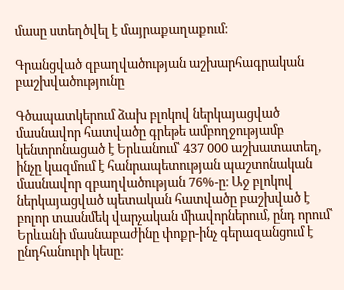մասը ստեղծվել է մայրաքաղաքում։

Գրանցված զբաղվածության աշխարհագրական բաշխվածությունը

Գծապատկերում ձախ բլոկով ներկայացված մասնավոր հատվածը գրեթե ամբողջությամբ կենտրոնացած է Երևանում՝ 437 000 աշխատատեղ, ինչը կազմում է հանրապետության պաշտոնական մասնավոր զբաղվածության 76%-ը։ Աջ բլոկով ներկայացված պետական հատվածը բաշխված է բոլոր տասնմեկ վարչական միավորներում, ընդ որում՝ Երևանի մասնաբաժինը փոքր-ինչ գերազանցում է ընդհանուրի կեսը։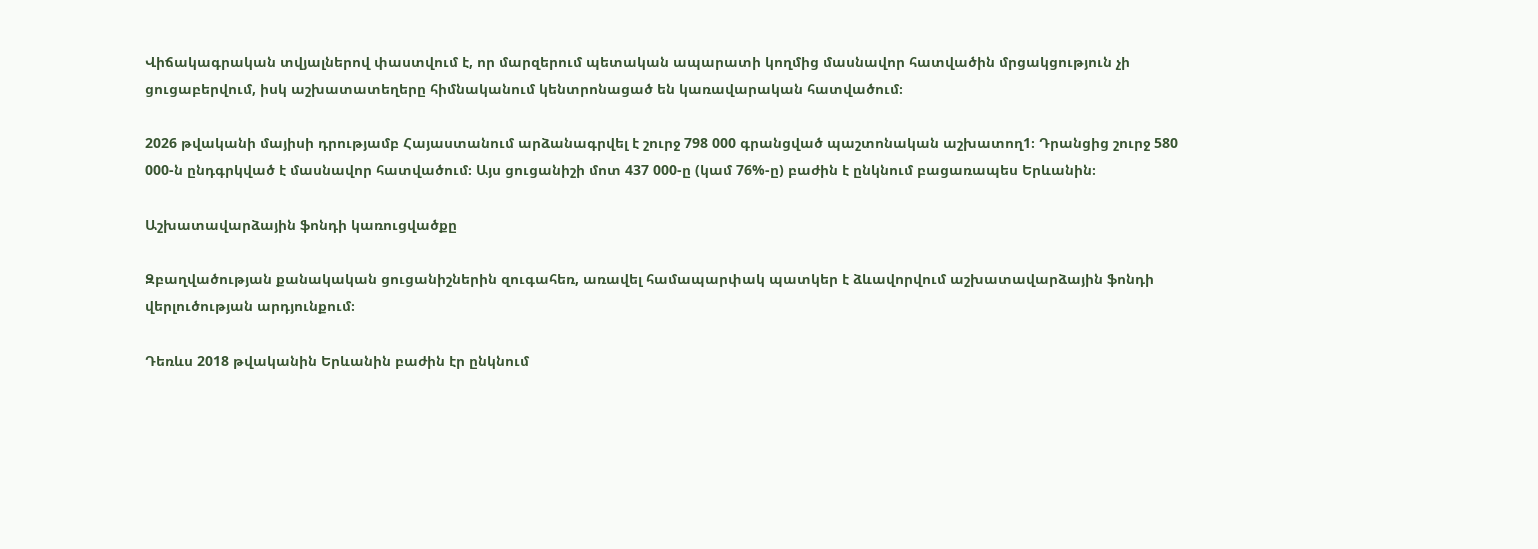Վիճակագրական տվյալներով փաստվում է, որ մարզերում պետական ապարատի կողմից մասնավոր հատվածին մրցակցություն չի ցուցաբերվում, իսկ աշխատատեղերը հիմնականում կենտրոնացած են կառավարական հատվածում։

2026 թվականի մայիսի դրությամբ Հայաստանում արձանագրվել է շուրջ 798 000 գրանցված պաշտոնական աշխատող1։ Դրանցից շուրջ 580 000-ն ընդգրկված է մասնավոր հատվածում։ Այս ցուցանիշի մոտ 437 000-ը (կամ 76%-ը) բաժին է ընկնում բացառապես Երևանին։

Աշխատավարձային ֆոնդի կառուցվածքը

Զբաղվածության քանակական ցուցանիշներին զուգահեռ, առավել համապարփակ պատկեր է ձևավորվում աշխատավարձային ֆոնդի վերլուծության արդյունքում։

Դեռևս 2018 թվականին Երևանին բաժին էր ընկնում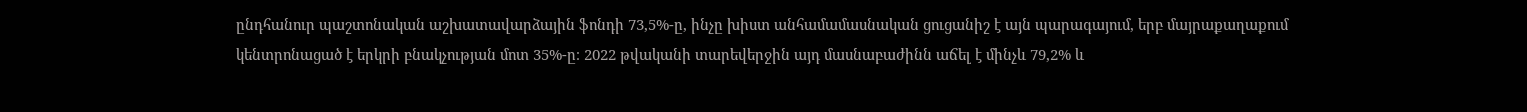ընդհանուր պաշտոնական աշխատավարձային ֆոնդի 73,5%-ը, ինչը խիստ անհամամասնական ցուցանիշ է այն պարագայում, երբ մայրաքաղաքում կենտրոնացած է երկրի բնակչության մոտ 35%-ը։ 2022 թվականի տարեվերջին այդ մասնաբաժինն աճել է մինչև 79,2% և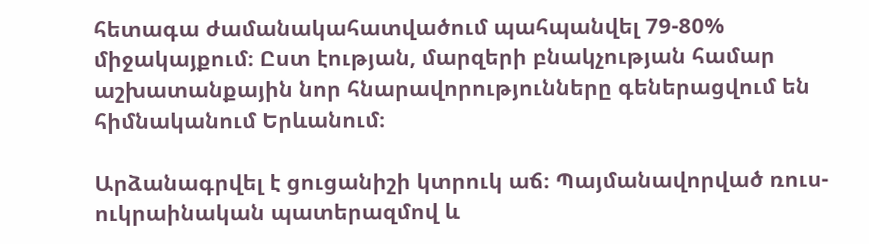հետագա ժամանակահատվածում պահպանվել 79-80% միջակայքում։ Ըստ էության, մարզերի բնակչության համար աշխատանքային նոր հնարավորությունները գեներացվում են հիմնականում Երևանում։

Արձանագրվել է ցուցանիշի կտրուկ աճ։ Պայմանավորված ռուս-ուկրաինական պատերազմով և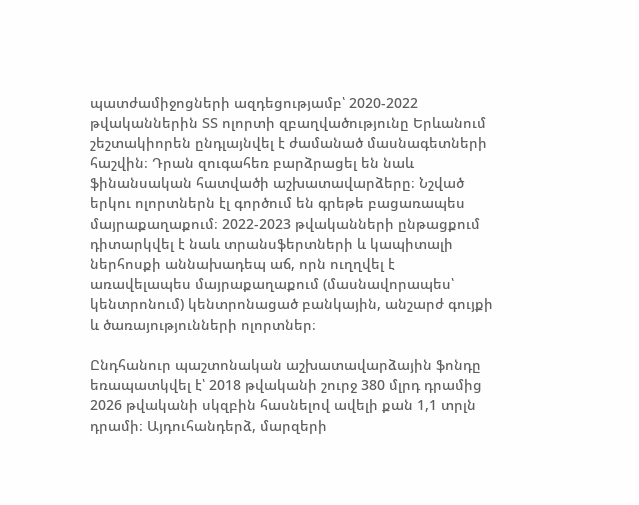պատժամիջոցների ազդեցությամբ՝ 2020-2022 թվականներին ՏՏ ոլորտի զբաղվածությունը Երևանում շեշտակիորեն ընդլայնվել է ժամանած մասնագետների հաշվին։ Դրան զուգահեռ բարձրացել են նաև ֆինանսական հատվածի աշխատավարձերը։ Նշված երկու ոլորտներն էլ գործում են գրեթե բացառապես մայրաքաղաքում։ 2022-2023 թվականների ընթացքում դիտարկվել է նաև տրանսֆերտների և կապիտալի ներհոսքի աննախադեպ աճ, որն ուղղվել է առավելապես մայրաքաղաքում (մասնավորապես՝ կենտրոնում) կենտրոնացած բանկային, անշարժ գույքի և ծառայությունների ոլորտներ։

Ընդհանուր պաշտոնական աշխատավարձային ֆոնդը եռապատկվել է՝ 2018 թվականի շուրջ 380 մլրդ դրամից 2026 թվականի սկզբին հասնելով ավելի քան 1,1 տրլն դրամի։ Այդուհանդերձ, մարզերի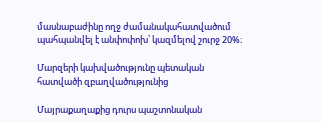մասնաբաժինը ողջ ժամանակահատվածում պահպանվել է անփոփոխ՝ կազմելով շուրջ 20%։

Մարզերի կախվածությունը պետական հատվածի զբաղվածությունից

Մայրաքաղաքից դուրս պաշտոնական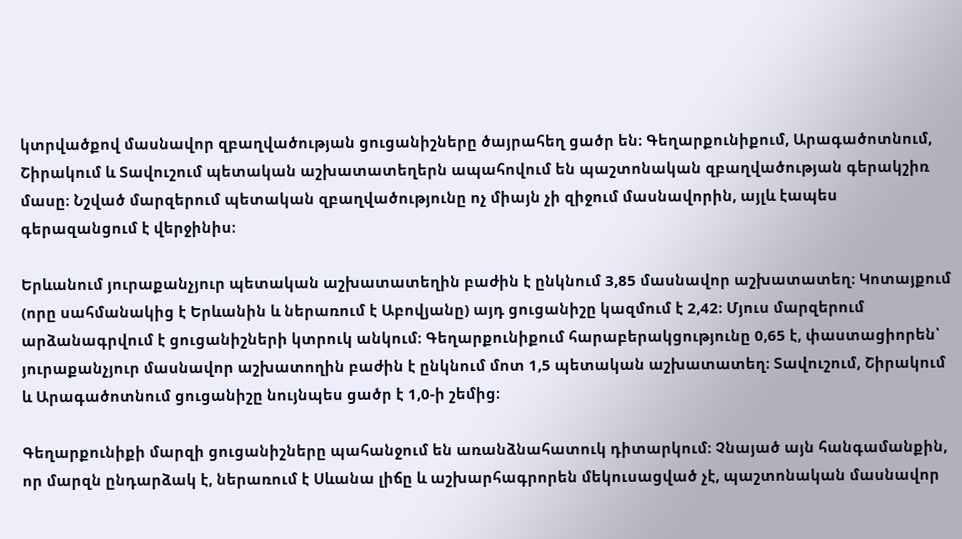կտրվածքով մասնավոր զբաղվածության ցուցանիշները ծայրահեղ ցածր են։ Գեղարքունիքում, Արագածոտնում, Շիրակում և Տավուշում պետական աշխատատեղերն ապահովում են պաշտոնական զբաղվածության գերակշիռ մասը։ Նշված մարզերում պետական զբաղվածությունը ոչ միայն չի զիջում մասնավորին, այլև էապես գերազանցում է վերջինիս։

Երևանում յուրաքանչյուր պետական աշխատատեղին բաժին է ընկնում 3,85 մասնավոր աշխատատեղ։ Կոտայքում (որը սահմանակից է Երևանին և ներառում է Աբովյանը) այդ ցուցանիշը կազմում է 2,42։ Մյուս մարզերում արձանագրվում է ցուցանիշների կտրուկ անկում։ Գեղարքունիքում հարաբերակցությունը 0,65 է, փաստացիորեն՝ յուրաքանչյուր մասնավոր աշխատողին բաժին է ընկնում մոտ 1,5 պետական աշխատատեղ։ Տավուշում, Շիրակում և Արագածոտնում ցուցանիշը նույնպես ցածր է 1,0-ի շեմից։

Գեղարքունիքի մարզի ցուցանիշները պահանջում են առանձնահատուկ դիտարկում։ Չնայած այն հանգամանքին, որ մարզն ընդարձակ է, ներառում է Սևանա լիճը և աշխարհագրորեն մեկուսացված չէ, պաշտոնական մասնավոր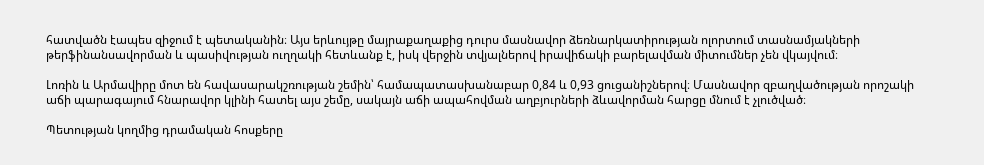հատվածն էապես զիջում է պետականին։ Այս երևույթը մայրաքաղաքից դուրս մասնավոր ձեռնարկատիրության ոլորտում տասնամյակների թերֆինանսավորման և պասիվության ուղղակի հետևանք է, իսկ վերջին տվյալներով իրավիճակի բարելավման միտումներ չեն վկայվում։

Լոռին և Արմավիրը մոտ են հավասարակշռության շեմին՝ համապատասխանաբար 0,84 և 0,93 ցուցանիշներով։ Մասնավոր զբաղվածության որոշակի աճի պարագայում հնարավոր կլինի հատել այս շեմը, սակայն աճի ապահովման աղբյուրների ձևավորման հարցը մնում է չլուծված։

Պետության կողմից դրամական հոսքերը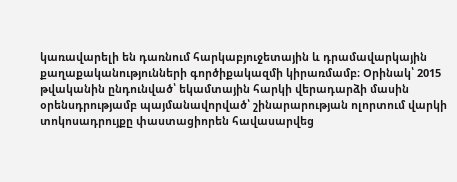կառավարելի են դառնում հարկաբյուջետային և դրամավարկային քաղաքականությունների գործիքակազմի կիրառմամբ։ Օրինակ՝ 2015 թվականին ընդունված՝ եկամտային հարկի վերադարձի մասին օրենսդրությամբ պայմանավորված՝ շինարարության ոլորտում վարկի տոկոսադրույքը փաստացիորեն հավասարվեց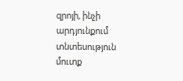զրոյի, ինչի արդյունքում տնտեսություն մուտք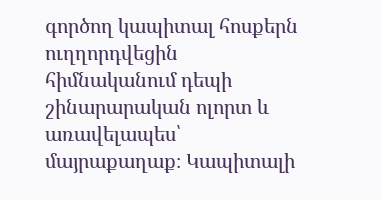գործող կապիտալ հոսքերն ուղղորդվեցին հիմնականում դեպի շինարարական ոլորտ և առավելապես՝ մայրաքաղաք։ Կապիտալի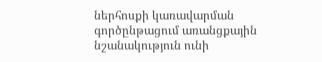ներհոսքի կառավարման գործընթացում առանցքային նշանակություն ունի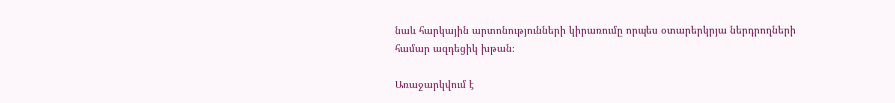նաև հարկային արտոնությունների կիրառումը որպես օտարերկրյա ներդրողների համար ազդեցիկ խթան։

Առաջարկվում է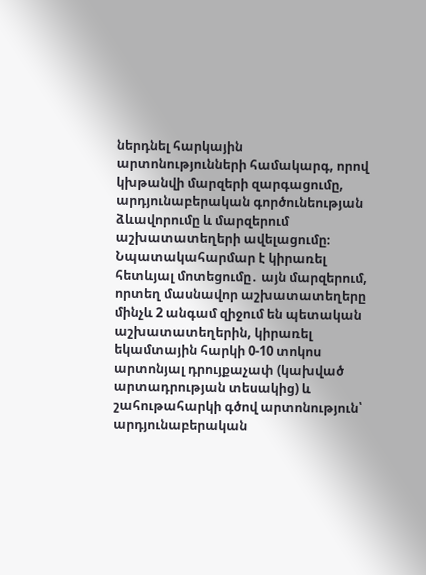ներդնել հարկային արտոնությունների համակարգ, որով կխթանվի մարզերի զարգացումը, արդյունաբերական գործունեության ձևավորումը և մարզերում աշխատատեղերի ավելացումը։ Նպատակահարմար է կիրառել հետևյալ մոտեցումը․ այն մարզերում, որտեղ մասնավոր աշխատատեղերը մինչև 2 անգամ զիջում են պետական աշխատատեղերին, կիրառել եկամտային հարկի 0-10 տոկոս արտոնյալ դրույքաչափ (կախված արտադրության տեսակից) և շահութահարկի գծով արտոնություն՝ արդյունաբերական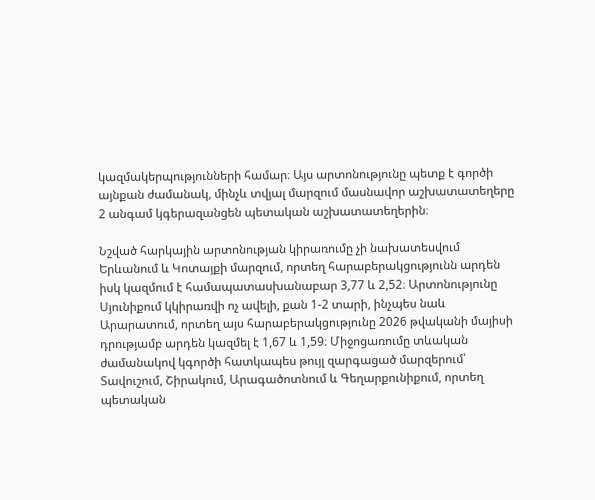կազմակերպությունների համար։ Այս արտոնությունը պետք է գործի այնքան ժամանակ, մինչև տվյալ մարզում մասնավոր աշխատատեղերը 2 անգամ կգերազանցեն պետական աշխատատեղերին։

Նշված հարկային արտոնության կիրառումը չի նախատեսվում Երևանում և Կոտայքի մարզում, որտեղ հարաբերակցությունն արդեն իսկ կազմում է համապատասխանաբար 3,77 և 2,52։ Արտոնությունը Սյունիքում կկիրառվի ոչ ավելի, քան 1-2 տարի, ինչպես նաև Արարատում, որտեղ այս հարաբերակցությունը 2026 թվականի մայիսի դրությամբ արդեն կազմել է 1,67 և 1,59։ Միջոցառումը տևական ժամանակով կգործի հատկապես թույլ զարգացած մարզերում՝ Տավուշում, Շիրակում, Արագածոտնում և Գեղարքունիքում, որտեղ պետական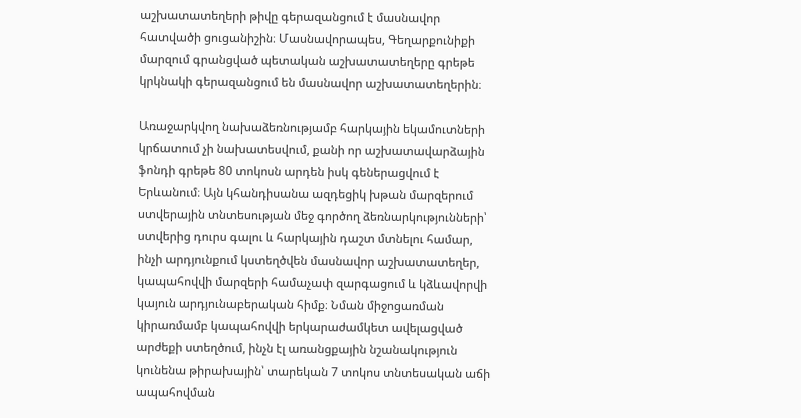աշխատատեղերի թիվը գերազանցում է մասնավոր հատվածի ցուցանիշին։ Մասնավորապես, Գեղարքունիքի մարզում գրանցված պետական աշխատատեղերը գրեթե կրկնակի գերազանցում են մասնավոր աշխատատեղերին։

Առաջարկվող նախաձեռնությամբ հարկային եկամուտների կրճատում չի նախատեսվում, քանի որ աշխատավարձային ֆոնդի գրեթե 80 տոկոսն արդեն իսկ գեներացվում է Երևանում։ Այն կհանդիսանա ազդեցիկ խթան մարզերում ստվերային տնտեսության մեջ գործող ձեռնարկությունների՝ ստվերից դուրս գալու և հարկային դաշտ մտնելու համար, ինչի արդյունքում կստեղծվեն մասնավոր աշխատատեղեր, կապահովվի մարզերի համաչափ զարգացում և կձևավորվի կայուն արդյունաբերական հիմք։ Նման միջոցառման կիրառմամբ կապահովվի երկարաժամկետ ավելացված արժեքի ստեղծում, ինչն էլ առանցքային նշանակություն կունենա թիրախային՝ տարեկան 7 տոկոս տնտեսական աճի ապահովման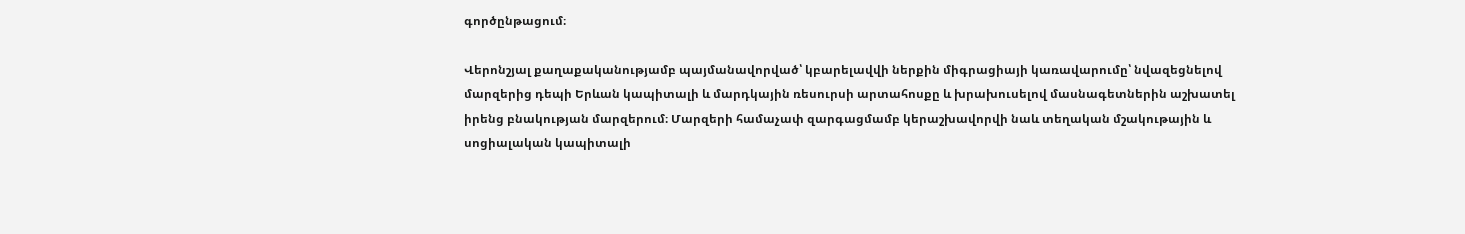գործընթացում։

Վերոնշյալ քաղաքականությամբ պայմանավորված՝ կբարելավվի ներքին միգրացիայի կառավարումը՝ նվազեցնելով մարզերից դեպի Երևան կապիտալի և մարդկային ռեսուրսի արտահոսքը և խրախուսելով մասնագետներին աշխատել իրենց բնակության մարզերում։ Մարզերի համաչափ զարգացմամբ կերաշխավորվի նաև տեղական մշակութային և սոցիալական կապիտալի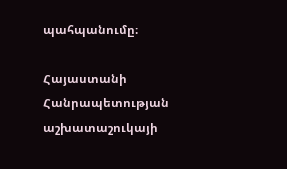պահպանումը։

Հայաստանի Հանրապետության աշխատաշուկայի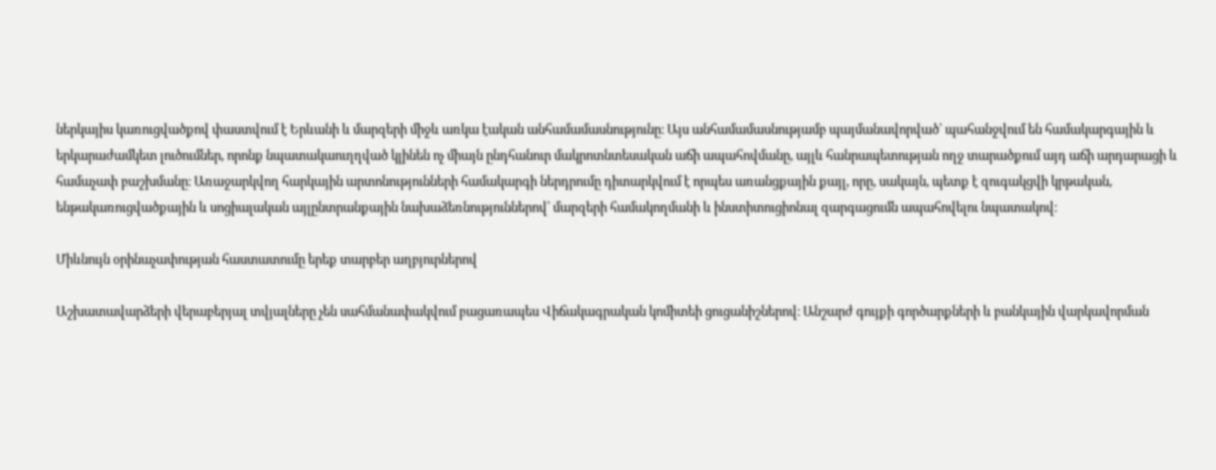ներկայիս կառուցվածքով փաստվում է Երևանի և մարզերի միջև առկա էական անհամամասնությունը։ Այս անհամամասնությամբ պայմանավորված՝ պահանջվում են համակարգային և երկարաժամկետ լուծումներ, որոնք նպատակաուղղված կլինեն ոչ միայն ընդհանուր մակրոտնտեսական աճի ապահովմանը, այլև հանրապետության ողջ տարածքում այդ աճի արդարացի և համաչափ բաշխմանը։ Առաջարկվող հարկային արտոնությունների համակարգի ներդրումը դիտարկվում է որպես առանցքային քայլ, որը, սակայն, պետք է զուգակցվի կրթական, ենթակառուցվածքային և սոցիալական այլընտրանքային նախաձեռնություններով՝ մարզերի համակողմանի և ինստիտուցիոնալ զարգացումն ապահովելու նպատակով։

Միևնույն օրինաչափության հաստատումը երեք տարբեր աղբյուրներով

Աշխատավարձերի վերաբերյալ տվյալները չեն սահմանափակվում բացառապես Վիճակագրական կոմիտեի ցուցանիշներով։ Անշարժ գույքի գործարքների և բանկային վարկավորման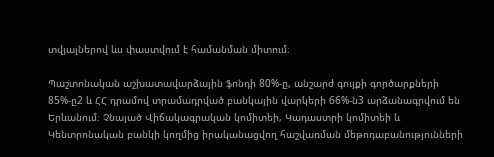տվյալներով ևս փաստվում է համանման միտում։

Պաշտոնական աշխատավարձային ֆոնդի 80%-ը, անշարժ գույքի գործարքների 85%-ը2 և ՀՀ դրամով տրամադրված բանկային վարկերի 66%-ն3 արձանագրվում են Երևանում։ Չնայած Վիճակագրական կոմիտեի, Կադաստրի կոմիտեի և Կենտրոնական բանկի կողմից իրականացվող հաշվառման մեթոդաբանությունների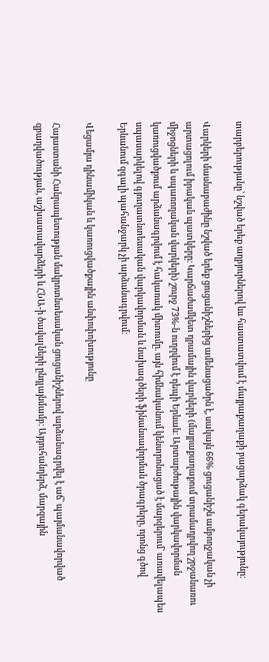տարբերությանը՝ նշված երեք աղբյուրներով ևս հաստատվում է մայրաքաղաքի բացարձակ գերակայությունը։

Վարկերի մասնաբաժինը նշված երեք ցուցանիշներից ամենացածրն է, սակայն 66% ցուցանիշն ամբողջական չի արտացոլում իրական պատկերը։ Կարճաժամկետ դրամային վարկերի (մայրաքաղաքում տրամադրվող շրջանառու միջոցների և սպառողական վարկերի) շուրջ 73%-ն ուղղվում է դեպի Երևան։ Արտարժութային վարկավորման կառուցվածքում արձանագրվում է հակառակ միտումը. այն հիմնականում կենտրոնացած է մարզերում՝ առավելապես սպասարկելով գյուղատնտեսական վարկավորման և նախագծերի ֆինանսավորման ծրագրերը, որոնց գծով Երևանում զգալի պահանջարկ չի արձանագրվում։

Վեցամյա դինամիկան և կառուցվածքային անփոփոխությունը

Հայաստանի Հանրապետության մակրոտնտեսական ցուցանիշներով արձանագրվել է աճ՝ պայմանավորված զբաղվածության, աշխատավարձերի և ՀՆԱ-ի ծավալների ընդլայնմամբ։ Այդուհանդերձ, մարզային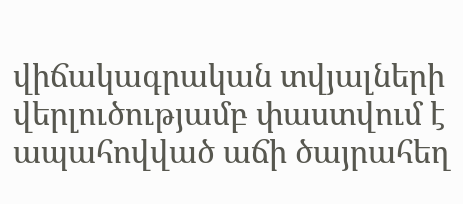վիճակագրական տվյալների վերլուծությամբ փաստվում է ապահովված աճի ծայրահեղ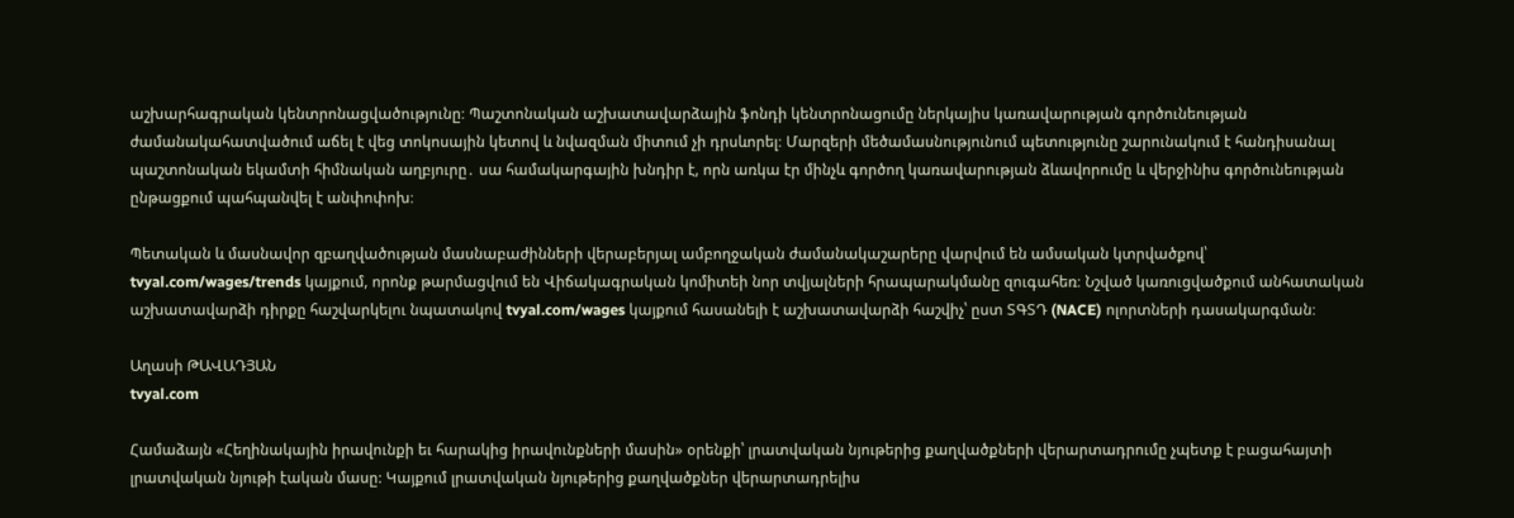աշխարհագրական կենտրոնացվածությունը։ Պաշտոնական աշխատավարձային ֆոնդի կենտրոնացումը ներկայիս կառավարության գործունեության ժամանակահատվածում աճել է վեց տոկոսային կետով և նվազման միտում չի դրսևորել։ Մարզերի մեծամասնությունում պետությունը շարունակում է հանդիսանալ պաշտոնական եկամտի հիմնական աղբյուրը․ սա համակարգային խնդիր է, որն առկա էր մինչև գործող կառավարության ձևավորումը և վերջինիս գործունեության ընթացքում պահպանվել է անփոփոխ։

Պետական և մասնավոր զբաղվածության մասնաբաժինների վերաբերյալ ամբողջական ժամանակաշարերը վարվում են ամսական կտրվածքով՝ tvyal.com/wages/trends կայքում, որոնք թարմացվում են Վիճակագրական կոմիտեի նոր տվյալների հրապարակմանը զուգահեռ։ Նշված կառուցվածքում անհատական աշխատավարձի դիրքը հաշվարկելու նպատակով tvyal.com/wages կայքում հասանելի է աշխատավարձի հաշվիչ՝ ըստ ՏԳՏԴ (NACE) ոլորտների դասակարգման։

Աղասի ԹԱՎԱԴՅԱՆ
tvyal.com

Համաձայն «Հեղինակային իրավունքի եւ հարակից իրավունքների մասին» օրենքի՝ լրատվական նյութերից քաղվածքների վերարտադրումը չպետք է բացահայտի լրատվական նյութի էական մասը: Կայքում լրատվական նյութերից քաղվածքներ վերարտադրելիս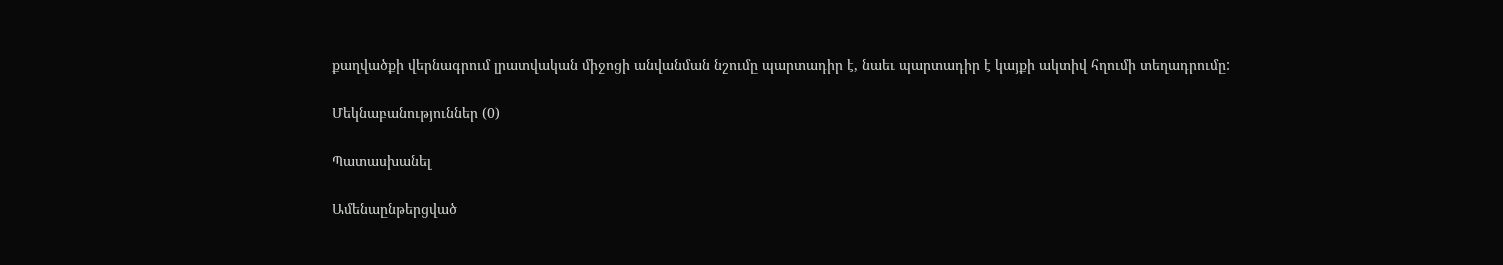քաղվածքի վերնագրում լրատվական միջոցի անվանման նշումը պարտադիր է, նաեւ պարտադիր է կայքի ակտիվ հղումի տեղադրումը:

Մեկնաբանություններ (0)

Պատասխանել

Ամենաընթերցված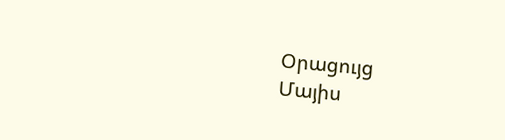Օրացույց
Մայիս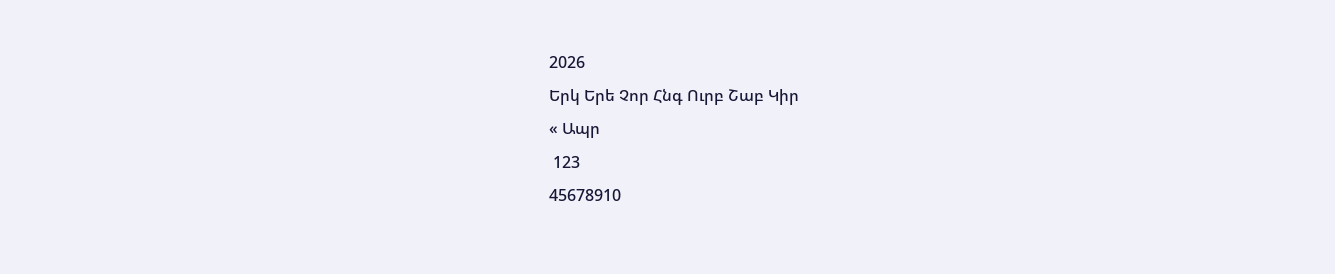2026
Երկ Երե Չոր Հնգ Ուրբ Շաբ Կիր
« Ապր
 123
45678910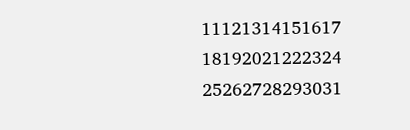11121314151617
18192021222324
25262728293031